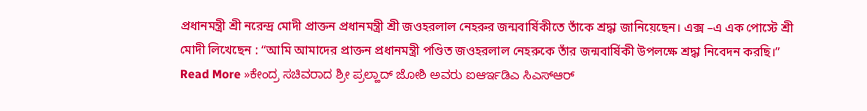প্রধানমন্ত্রী শ্রী নরেন্দ্র মোদী প্রাক্তন প্রধানমন্ত্রী শ্রী জওহরলাল নেহরুর জন্মবার্ষিকীতে তাঁকে শ্রদ্ধা জানিয়েছেন। এক্স –এ এক পোস্টে শ্রী মোদী লিখেছেন : “আমি আমাদের প্রাক্তন প্রধানমন্ত্রী পণ্ডিত জওহরলাল নেহরুকে তাঁর জন্মবার্ষিকী উপলক্ষে শ্রদ্ধা নিবেদন করছি।”
Read More »ಕೇಂದ್ರ ಸಚಿವರಾದ ಶ್ರೀ ಪ್ರಲ್ಹಾದ್ ಜೋಶಿ ಅವರು ಐಆರ್ಇಡಿಎ ಸಿಎಸ್ಆರ್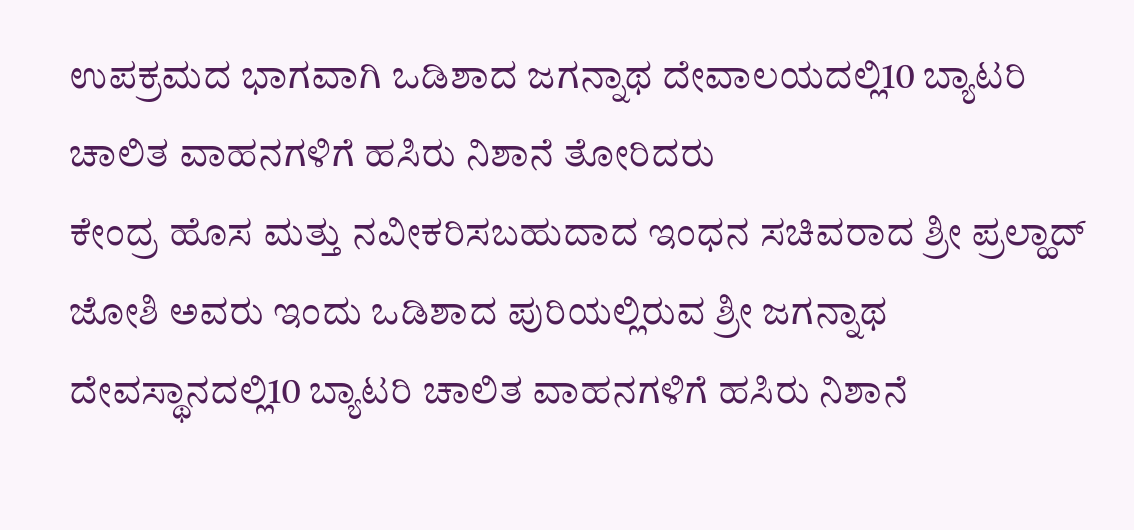ಉಪಕ್ರಮದ ಭಾಗವಾಗಿ ಒಡಿಶಾದ ಜಗನ್ನಾಥ ದೇವಾಲಯದಲ್ಲಿ10 ಬ್ಯಾಟರಿ ಚಾಲಿತ ವಾಹನಗಳಿಗೆ ಹಸಿರು ನಿಶಾನೆ ತೋರಿದರು
ಕೇಂದ್ರ ಹೊಸ ಮತ್ತು ನವೀಕರಿಸಬಹುದಾದ ಇಂಧನ ಸಚಿವರಾದ ಶ್ರೀ ಪ್ರಲ್ಹಾದ್ ಜೋಶಿ ಅವರು ಇಂದು ಒಡಿಶಾದ ಪುರಿಯಲ್ಲಿರುವ ಶ್ರೀ ಜಗನ್ನಾಥ ದೇವಸ್ಥಾನದಲ್ಲಿ10 ಬ್ಯಾಟರಿ ಚಾಲಿತ ವಾಹನಗಳಿಗೆ ಹಸಿರು ನಿಶಾನೆ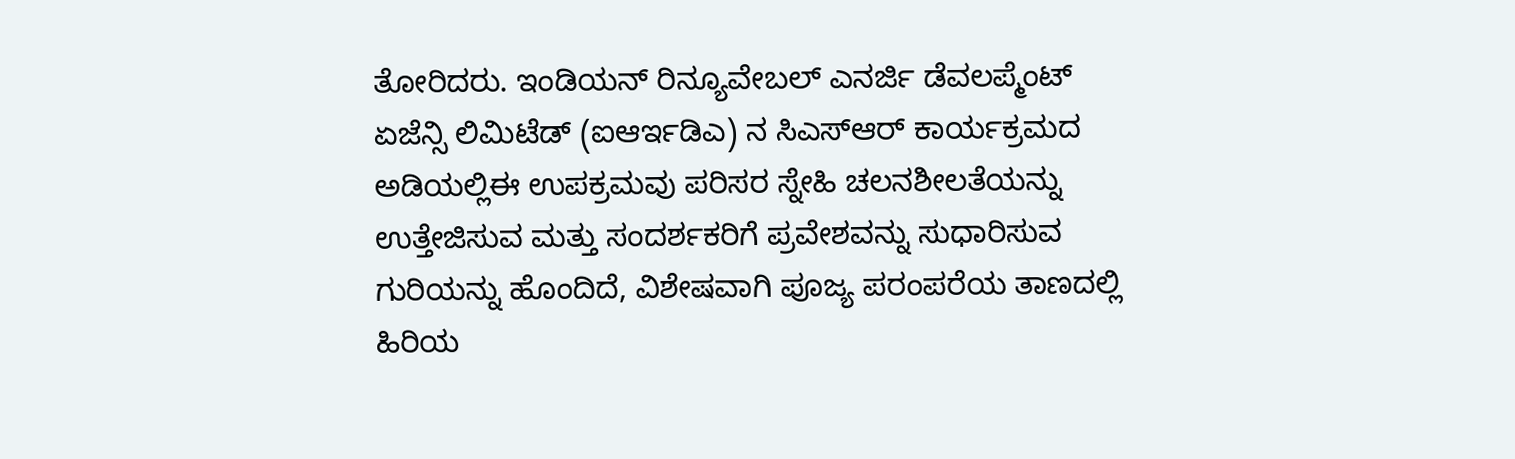ತೋರಿದರು. ಇಂಡಿಯನ್ ರಿನ್ಯೂವೇಬಲ್ ಎನರ್ಜಿ ಡೆವಲಪ್ಮೆಂಟ್ ಏಜೆನ್ಸಿ ಲಿಮಿಟೆಡ್ (ಐಆರ್ಇಡಿಎ) ನ ಸಿಎಸ್ಆರ್ ಕಾರ್ಯಕ್ರಮದ ಅಡಿಯಲ್ಲಿಈ ಉಪಕ್ರಮವು ಪರಿಸರ ಸ್ನೇಹಿ ಚಲನಶೀಲತೆಯನ್ನು ಉತ್ತೇಜಿಸುವ ಮತ್ತು ಸಂದರ್ಶಕರಿಗೆ ಪ್ರವೇಶವನ್ನು ಸುಧಾರಿಸುವ ಗುರಿಯನ್ನು ಹೊಂದಿದೆ, ವಿಶೇಷವಾಗಿ ಪೂಜ್ಯ ಪರಂಪರೆಯ ತಾಣದಲ್ಲಿ ಹಿರಿಯ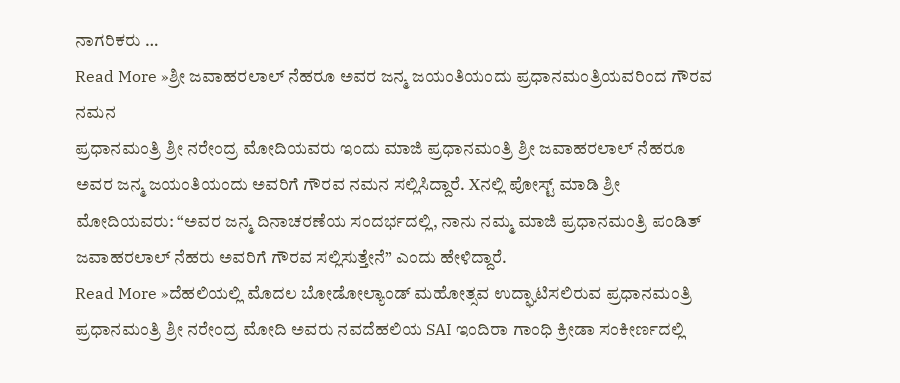ನಾಗರಿಕರು …
Read More »ಶ್ರೀ ಜವಾಹರಲಾಲ್ ನೆಹರೂ ಅವರ ಜನ್ಮ ಜಯಂತಿಯಂದು ಪ್ರಧಾನಮಂತ್ರಿಯವರಿಂದ ಗೌರವ ನಮನ
ಪ್ರಧಾನಮಂತ್ರಿ ಶ್ರೀ ನರೇಂದ್ರ ಮೋದಿಯವರು ಇಂದು ಮಾಜಿ ಪ್ರಧಾನಮಂತ್ರಿ ಶ್ರೀ ಜವಾಹರಲಾಲ್ ನೆಹರೂ ಅವರ ಜನ್ಮ ಜಯಂತಿಯಂದು ಅವರಿಗೆ ಗೌರವ ನಮನ ಸಲ್ಲಿಸಿದ್ದಾರೆ. Xನಲ್ಲಿ ಪೋಸ್ಟ್ ಮಾಡಿ ಶ್ರೀ ಮೋದಿಯವರು: “ಅವರ ಜನ್ಮ ದಿನಾಚರಣೆಯ ಸಂದರ್ಭದಲ್ಲಿ, ನಾನು ನಮ್ಮ ಮಾಜಿ ಪ್ರಧಾನಮಂತ್ರಿ ಪಂಡಿತ್ ಜವಾಹರಲಾಲ್ ನೆಹರು ಅವರಿಗೆ ಗೌರವ ಸಲ್ಲಿಸುತ್ತೇನೆ” ಎಂದು ಹೇಳಿದ್ದಾರೆ.
Read More »ದೆಹಲಿಯಲ್ಲಿ ಮೊದಲ ಬೋಡೋಲ್ಯಾಂಡ್ ಮಹೋತ್ಸವ ಉದ್ಘಾಟಿಸಲಿರುವ ಪ್ರಧಾನಮಂತ್ರಿ
ಪ್ರಧಾನಮಂತ್ರಿ ಶ್ರೀ ನರೇಂದ್ರ ಮೋದಿ ಅವರು ನವದೆಹಲಿಯ SAI ಇಂದಿರಾ ಗಾಂಧಿ ಕ್ರೀಡಾ ಸಂಕೀರ್ಣದಲ್ಲಿ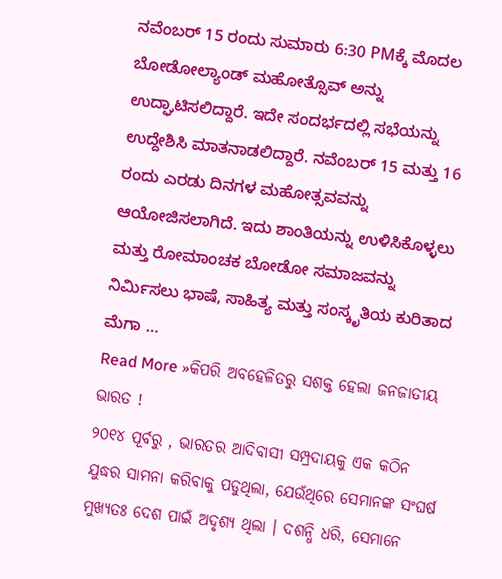ನವೆಂಬರ್ 15 ರಂದು ಸುಮಾರು 6:30 PMಕ್ಕೆ ಮೊದಲ ಬೋಡೋಲ್ಯಾಂಡ್ ಮಹೋತ್ಸೊವ್ ಅನ್ನು ಉದ್ಘಾಟಿಸಲಿದ್ದಾರೆ. ಇದೇ ಸಂದರ್ಭದಲ್ಲಿ ಸಭೆಯನ್ನು ಉದ್ದೇಶಿಸಿ ಮಾತನಾಡಲಿದ್ದಾರೆ. ನವೆಂಬರ್ 15 ಮತ್ತು 16 ರಂದು ಎರಡು ದಿನಗಳ ಮಹೋತ್ಸವವನ್ನು ಆಯೋಜಿಸಲಾಗಿದೆ. ಇದು ಶಾಂತಿಯನ್ನು ಉಳಿಸಿಕೊಳ್ಳಲು ಮತ್ತು ರೋಮಾಂಚಕ ಬೋಡೋ ಸಮಾಜವನ್ನು ನಿರ್ಮಿಸಲು ಭಾಷೆ, ಸಾಹಿತ್ಯ ಮತ್ತು ಸಂಸ್ಕೃತಿಯ ಕುರಿತಾದ ಮೆಗಾ …
Read More »କିପରି ଅବହେଳିତରୁ ସଶକ୍ତ ହେଲା ଜନଜାତୀୟ ଭାରତ !
୨୦୧୪ ପୂର୍ବରୁ , ଭାରତର ଆଦିବାସୀ ସମ୍ପ୍ରଦାୟକୁ ଏକ କଠିନ ଯୁଦ୍ଧର ସାମନା କରିବାକୁ ପଡୁଥିଲା, ଯେଉଁଥିରେ ସେମାନଙ୍କ ସଂଘର୍ଷ ମୁଖ୍ୟତଃ ଦେଶ ପାଇଁ ଅଦୃଶ୍ୟ ଥିଲା । ଦଶନ୍ଧି ଧରି, ସେମାନେ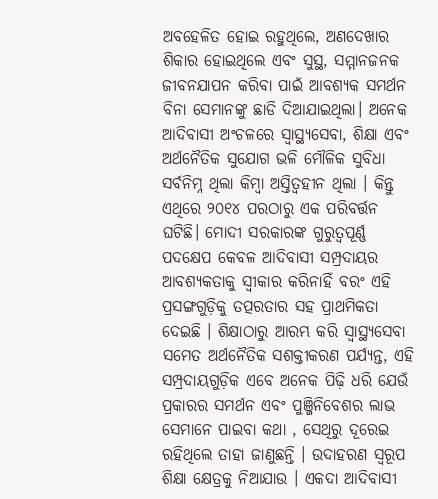ଅବହେଳିତ ହୋଇ ରହୁଥିଲେ, ଅଣଦେଖାର ଶିକାର ହୋଇଥିଲେ ଏବଂ ସୁସ୍ଥ, ସମ୍ମାନଜନକ ଜୀବନଯାପନ କରିବା ପାଇଁ ଆବଶ୍ୟକ ସମର୍ଥନ ବିନା ସେମାନଙ୍କୁ ଛାଡି ଦିଆଯାଇଥିଲା। ଅନେକ ଆଦିବାସୀ ଅଂଚଳରେ ସ୍ୱାସ୍ଥ୍ୟସେବା, ଶିକ୍ଷା ଏବଂ ଅର୍ଥନୈତିକ ସୁଯୋଗ ଭଳି ମୌଳିକ ସୁବିଧା ସର୍ବନିମ୍ନ ଥିଲା କିମ୍ବା ଅସ୍ତିତ୍ଵହୀନ ଥିଲା । କିନ୍ତୁ ଏଥିରେ ୨୦୧୪ ପରଠାରୁ ଏକ ପରିବର୍ତ୍ତନ ଘଟିଛି। ମୋଦୀ ସରକାରଙ୍କ ଗୁରୁତ୍ୱପୂର୍ଣ୍ଣ ପଦକ୍ଷେପ କେବଳ ଆଦିବାସୀ ସମ୍ପ୍ରଦାୟର ଆବଶ୍ୟକତାକୁ ସ୍ୱୀକାର କରିନାହିଁ ବରଂ ଏହି ପ୍ରସଙ୍ଗଗୁଡ଼ିକୁ ତତ୍ପରତାର ସହ ପ୍ରାଥମିକତା ଦେଇଛି । ଶିକ୍ଷାଠାରୁ ଆରମ୍ଭ କରି ସ୍ୱାସ୍ଥ୍ୟସେବା ସମେତ ଅର୍ଥନୈତିକ ସଶକ୍ତୀକରଣ ପର୍ଯ୍ୟନ୍ତ, ଏହି ସମ୍ପ୍ରଦାୟଗୁଡ଼ିକ ଏବେ ଅନେକ ପିଢ଼ି ଧରି ଯେଉଁ ପ୍ରକାରର ସମର୍ଥନ ଏବଂ ପୁଞ୍ଜିନିବେଶର ଲାଭ ସେମାନେ ପାଇବା କଥା , ସେଥିରୁ ଦୂରେଇ ରହିଥିଲେ ତାହା ଜାଣୁଛନ୍ତି । ଉଦାହରଣ ସ୍ୱରୂପ ଶିକ୍ଷା କ୍ଷେତ୍ରକୁ ନିଆଯାଉ । ଏକଦା ଆଦିବାସୀ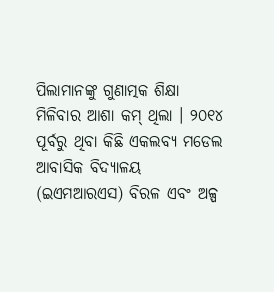ପିଲାମାନଙ୍କୁ ଗୁଣାତ୍ମକ ଶିକ୍ଷା ମିଳିବାର ଆଶା କମ୍ ଥିଲା । ୨୦୧୪ ପୂର୍ବରୁ ଥିବା କିଛି ଏକଲବ୍ୟ ମଡେଲ ଆବାସିକ ବିଦ୍ୟାଳୟ (ଇଏମଆରଏସ) ବିରଳ ଏବଂ ଅଳ୍ପ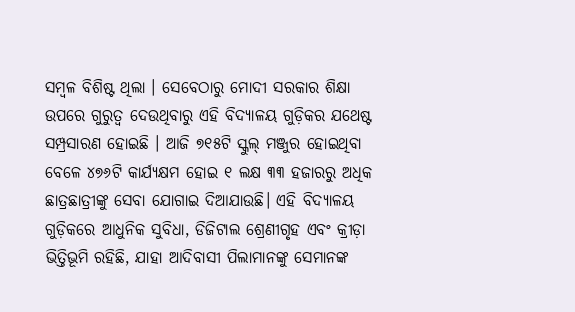ସମ୍ବଳ ବିଶିଷ୍ଟ ଥିଲା । ସେବେଠାରୁ ମୋଦୀ ସରକାର ଶିକ୍ଷା ଉପରେ ଗୁରୁତ୍ୱ ଦେଉଥିବାରୁ ଏହି ବିଦ୍ୟାଳୟ ଗୁଡ଼ିକର ଯଥେଷ୍ଟ ସମ୍ପ୍ରସାରଣ ହୋଇଛି । ଆଜି ୭୧୫ଟି ସ୍କୁଲ୍ ମଞ୍ଜୁର ହୋଇଥିବା ବେଳେ ୪୭୬ଟି କାର୍ଯ୍ୟକ୍ଷମ ହୋଇ ୧ ଲକ୍ଷ ୩୩ ହଜାରରୁ ଅଧିକ ଛାତ୍ରଛାତ୍ରୀଙ୍କୁ ସେବା ଯୋଗାଇ ଦିଆଯାଉଛି। ଏହି ବିଦ୍ୟାଳୟ ଗୁଡ଼ିକରେ ଆଧୁନିକ ସୁବିଧା, ଡିଜିଟାଲ ଶ୍ରେଣୀଗୃହ ଏବଂ କ୍ରୀଡ଼ା ଭିତ୍ତିଭୂମି ରହିଛି, ଯାହା ଆଦିବାସୀ ପିଲାମାନଙ୍କୁ ସେମାନଙ୍କ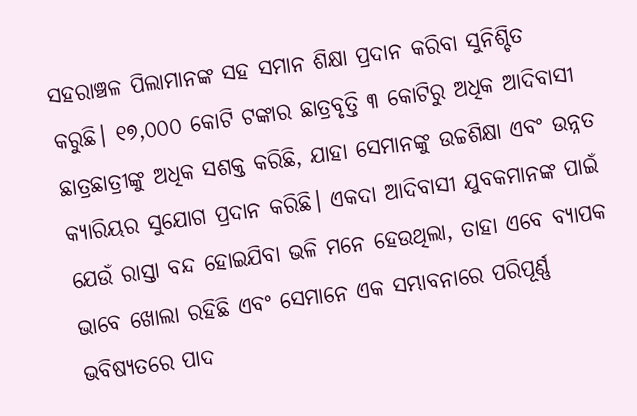ସହରାଞ୍ଚଳ ପିଲାମାନଙ୍କ ସହ ସମାନ ଶିକ୍ଷା ପ୍ରଦାନ କରିବା ସୁନିଶ୍ଚିତ କରୁଛି। ୧୭,୦୦୦ କୋଟି ଟଙ୍କାର ଛାତ୍ରବୃତ୍ତି ୩ କୋଟିରୁ ଅଧିକ ଆଦିବାସୀ ଛାତ୍ରଛାତ୍ରୀଙ୍କୁ ଅଧିକ ସଶକ୍ତ କରିଛି, ଯାହା ସେମାନଙ୍କୁ ଉଚ୍ଚଶିକ୍ଷା ଏବଂ ଉନ୍ନତ କ୍ୟାରିୟର ସୁଯୋଗ ପ୍ରଦାନ କରିଛି। ଏକଦା ଆଦିବାସୀ ଯୁବକମାନଙ୍କ ପାଇଁ ଯେଉଁ ରାସ୍ତା ବନ୍ଦ ହୋଇଯିବା ଭଳି ମନେ ହେଉଥିଲା, ତାହା ଏବେ ବ୍ୟାପକ ଭାବେ ଖୋଲା ରହିଛି ଏବଂ ସେମାନେ ଏକ ସମ୍ଭାବନାରେ ପରିପୂର୍ଣ୍ଣ ଭବିଷ୍ୟତରେ ପାଦ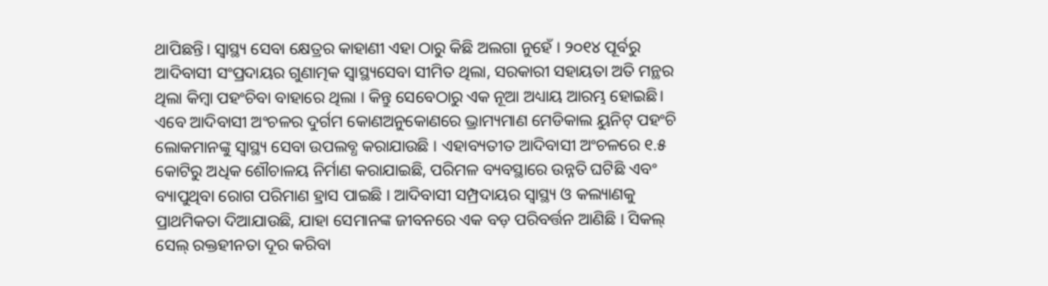ଥାପିଛନ୍ତି। ସ୍ଵାସ୍ଥ୍ୟ ସେବା କ୍ଷେତ୍ରର କାହାଣୀ ଏହା ଠାରୁ କିଛି ଅଲଗା ନୁହେଁ । ୨୦୧୪ ପୂର୍ବରୁ ଆଦିବାସୀ ସଂପ୍ରଦାୟର ଗୁଣାତ୍ମକ ସ୍ୱାସ୍ଥ୍ୟସେବା ସୀମିତ ଥିଲା, ସରକାରୀ ସହାୟତା ଅତି ମନ୍ଥର ଥିଲା କିମ୍ବା ପହଂଚିବା ବାହାରେ ଥିଲା । କିନ୍ତୁ ସେବେଠାରୁ ଏକ ନୂଆ ଅଧ୍ୟାୟ ଆରମ୍ଭ ହୋଇଛି। ଏବେ ଆଦିବାସୀ ଅଂଚଳର ଦୁର୍ଗମ କୋଣଅନୁକୋଣରେ ଭ୍ରାମ୍ୟମାଣ ମେଡିକାଲ ୟୁନିଟ୍ ପହଂଚି ଲୋକମାନଙ୍କୁ ସ୍ୱାସ୍ଥ୍ୟ ସେବା ଉପଲବ୍ଧ କରାଯାଉଛି । ଏହାବ୍ୟତୀତ ଆଦିବାସୀ ଅଂଚଳରେ ୧.୫ କୋଟିରୁ ଅଧିକ ଶୌଚାଳୟ ନିର୍ମାଣ କରାଯାଇଛି, ପରିମଳ ବ୍ୟବସ୍ଥାରେ ଉନ୍ନତି ଘଟିଛି ଏବଂ ବ୍ୟାପୁଥିବା ରୋଗ ପରିମାଣ ହ୍ରାସ ପାଇଛି । ଆଦିବାସୀ ସମ୍ପ୍ରଦାୟର ସ୍ୱାସ୍ଥ୍ୟ ଓ କଲ୍ୟାଣକୁ ପ୍ରାଥମିକତା ଦିଆଯାଉଛି, ଯାହା ସେମାନଙ୍କ ଜୀବନରେ ଏକ ବଡ଼ ପରିବର୍ତ୍ତନ ଆଣିଛି । ସିକଲ୍ ସେଲ୍ ରକ୍ତହୀନତା ଦୂର କରିବା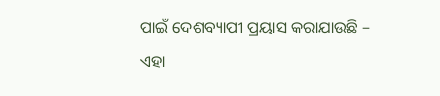ପାଇଁ ଦେଶବ୍ୟାପୀ ପ୍ରୟାସ କରାଯାଉଛି – ଏହା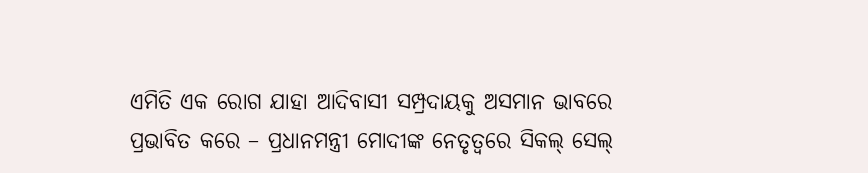ଏମିତି ଏକ ରୋଗ ଯାହା ଆଦିବାସୀ ସମ୍ପ୍ରଦାୟକୁ ଅସମାନ ଭାବରେ ପ୍ରଭାବିତ କରେ – ପ୍ରଧାନମନ୍ତ୍ରୀ ମୋଦୀଙ୍କ ନେତୃତ୍ୱରେ ସିକଲ୍ ସେଲ୍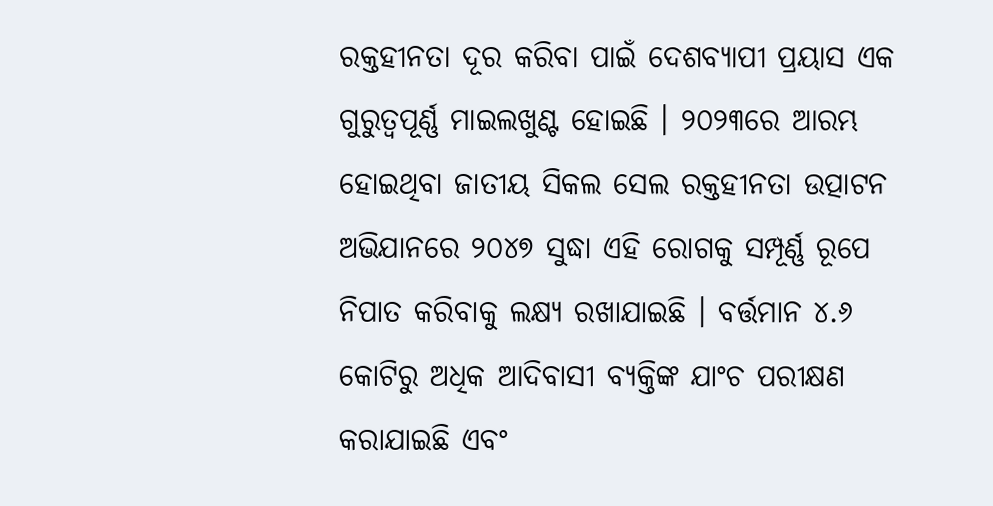ରକ୍ତହୀନତା ଦୂର କରିବା ପାଇଁ ଦେଶବ୍ୟାପୀ ପ୍ରୟାସ ଏକ ଗୁରୁତ୍ୱପୂର୍ଣ୍ଣ ମାଇଲଖୁଣ୍ଟ ହୋଇଛି । ୨୦୨୩ରେ ଆରମ୍ଭ ହୋଇଥିବା ଜାତୀୟ ସିକଲ ସେଲ ରକ୍ତହୀନତା ଉତ୍ପାଟନ ଅଭିଯାନରେ ୨୦୪୭ ସୁଦ୍ଧା ଏହି ରୋଗକୁ ସମ୍ପୂର୍ଣ୍ଣ ରୂପେ ନିପାତ କରିବାକୁ ଲକ୍ଷ୍ୟ ରଖାଯାଇଛି । ବର୍ତ୍ତମାନ ୪.୬ କୋଟିରୁ ଅଧିକ ଆଦିବାସୀ ବ୍ୟକ୍ତିଙ୍କ ଯାଂଚ ପରୀକ୍ଷଣ କରାଯାଇଛି ଏବଂ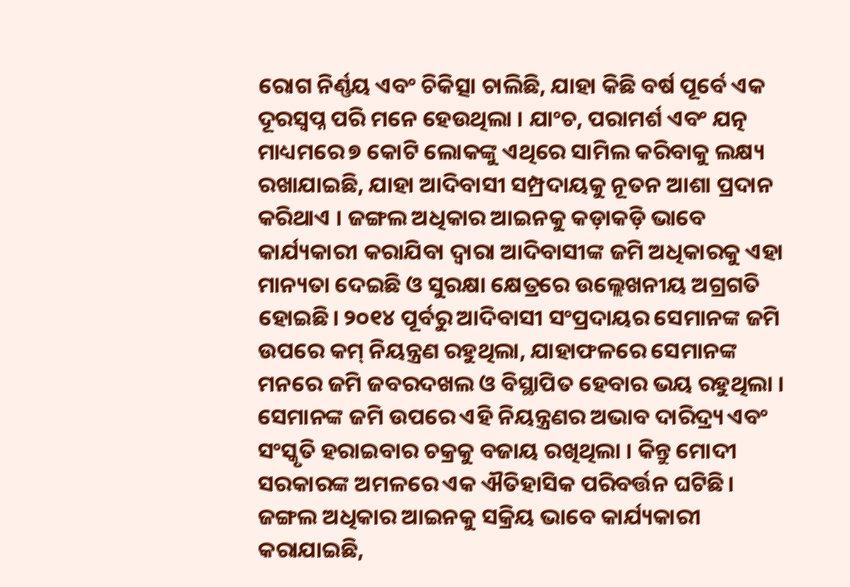ରୋଗ ନିର୍ଣ୍ଣୟ ଏବଂ ଚିକିତ୍ସା ଚାଲିଛି, ଯାହା କିଛି ବର୍ଷ ପୂର୍ବେ ଏକ ଦୂରସ୍ୱପ୍ନ ପରି ମନେ ହେଉଥିଲା । ଯାଂଚ, ପରାମର୍ଶ ଏବଂ ଯତ୍ନ ମାଧ୍ୟମରେ ୭ କୋଟି ଲୋକଙ୍କୁ ଏଥିରେ ସାମିଲ କରିବାକୁ ଲକ୍ଷ୍ୟ ରଖାଯାଇଛି, ଯାହା ଆଦିବାସୀ ସମ୍ପ୍ରଦାୟକୁ ନୂତନ ଆଶା ପ୍ରଦାନ କରିଥାଏ । ଜଙ୍ଗଲ ଅଧିକାର ଆଇନକୁ କଡ଼ାକଡ଼ି ଭାବେ କାର୍ଯ୍ୟକାରୀ କରାଯିବା ଦ୍ୱାରା ଆଦିବାସୀଙ୍କ ଜମି ଅଧିକାରକୁ ଏହା ମାନ୍ୟତା ଦେଇଛି ଓ ସୁରକ୍ଷା କ୍ଷେତ୍ରରେ ଉଲ୍ଲେଖନୀୟ ଅଗ୍ରଗତି ହୋଇଛି। ୨୦୧୪ ପୂର୍ବରୁ ଆଦିବାସୀ ସଂପ୍ରଦାୟର ସେମାନଙ୍କ ଜମି ଉପରେ କମ୍ ନିୟନ୍ତ୍ରଣ ରହୁଥିଲା, ଯାହାଫଳରେ ସେମାନଙ୍କ ମନରେ ଜମି ଜବରଦଖଲ ଓ ବିସ୍ଥାପିତ ହେବାର ଭୟ ରହୁଥିଲା । ସେମାନଙ୍କ ଜମି ଉପରେ ଏହି ନିୟନ୍ତ୍ରଣର ଅଭାବ ଦାରିଦ୍ର୍ୟ ଏବଂ ସଂସ୍କୃତି ହରାଇବାର ଚକ୍ରକୁ ବଜାୟ ରଖିଥିଲା । କିନ୍ତୁ ମୋଦୀ ସରକାରଙ୍କ ଅମଳରେ ଏକ ଐତିହାସିକ ପରିବର୍ତ୍ତନ ଘଟିଛି। ଜଙ୍ଗଲ ଅଧିକାର ଆଇନକୁ ସକ୍ରିୟ ଭାବେ କାର୍ଯ୍ୟକାରୀ କରାଯାଇଛି,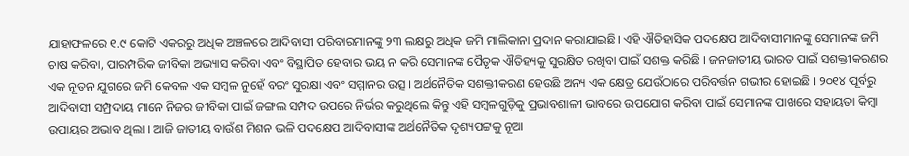ଯାହାଫଳରେ ୧.୯ କୋଟି ଏକରରୁ ଅଧିକ ଅଞ୍ଚଳରେ ଆଦିବାସୀ ପରିବାରମାନଙ୍କୁ ୨୩ ଲକ୍ଷରୁ ଅଧିକ ଜମି ମାଲିକାନା ପ୍ରଦାନ କରାଯାଇଛି। ଏହି ଐତିହାସିକ ପଦକ୍ଷେପ ଆଦିବାସୀମାନଙ୍କୁ ସେମାନଙ୍କ ଜମି ଚାଷ କରିବା, ପାରମ୍ପରିକ ଜୀବିକା ଅଭ୍ୟାସ କରିବା ଏବଂ ବିସ୍ଥାପିତ ହେବାର ଭୟ ନ କରି ସେମାନଙ୍କ ପୈତୃକ ଐତିହ୍ୟକୁ ସୁରକ୍ଷିତ ରଖିବା ପାଇଁ ସଶକ୍ତ କରିଛି । ଜନଜାତୀୟ ଭାରତ ପାଇଁ ସଶକ୍ତୀକରଣର ଏକ ନୂତନ ଯୁଗରେ ଜମି କେବଳ ଏକ ସମ୍ବଳ ନୁହେଁ ବରଂ ସୁରକ୍ଷା ଏବଂ ସମ୍ମାନର ଉତ୍ସ । ଅର୍ଥନୈତିକ ସଶକ୍ତୀକରଣ ହେଉଛି ଅନ୍ୟ ଏକ କ୍ଷେତ୍ର ଯେଉଁଠାରେ ପରିବର୍ତ୍ତନ ଗଭୀର ହୋଇଛି । ୨୦୧୪ ପୂର୍ବରୁ ଆଦିବାସୀ ସମ୍ପ୍ରଦାୟ ମାନେ ନିଜର ଜୀବିକା ପାଇଁ ଜଙ୍ଗଲ ସମ୍ପଦ ଉପରେ ନିର୍ଭର କରୁଥିଲେ କିନ୍ତୁ ଏହି ସମ୍ବଳଗୁଡ଼ିକୁ ପ୍ରଭାବଶାଳୀ ଭାବରେ ଉପଯୋଗ କରିବା ପାଇଁ ସେମାନଙ୍କ ପାଖରେ ସହାୟତା କିମ୍ବା ଉପାୟର ଅଭାବ ଥିଲା । ଆଜି ଜାତୀୟ ବାଉଁଶ ମିଶନ ଭଳି ପଦକ୍ଷେପ ଆଦିବାସୀଙ୍କ ଅର୍ଥନୈତିକ ଦୃଶ୍ୟପଟ୍ଟକୁ ନୂଆ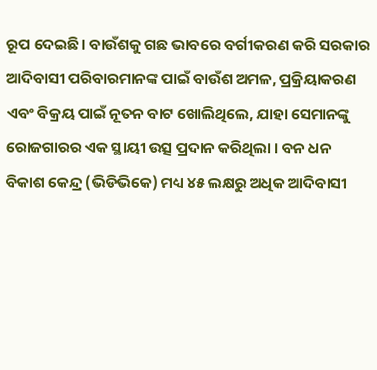ରୂପ ଦେଇଛି। ବାଉଁଶକୁ ଗଛ ଭାବରେ ବର୍ଗୀକରଣ କରି ସରକାର ଆଦିବାସୀ ପରିବାରମାନଙ୍କ ପାଇଁ ବାଉଁଶ ଅମଳ, ପ୍ରକ୍ରିୟାକରଣ ଏବଂ ବିକ୍ରୟ ପାଇଁ ନୂତନ ବାଟ ଖୋଲିଥିଲେ, ଯାହା ସେମାନଙ୍କୁ ରୋଜଗାରର ଏକ ସ୍ଥାୟୀ ଉତ୍ସ ପ୍ରଦାନ କରିଥିଲା । ବନ ଧନ ବିକାଶ କେନ୍ଦ୍ର (ଭିଡିଭିକେ) ମଧ୍ୟ ୪୫ ଲକ୍ଷରୁ ଅଧିକ ଆଦିବାସୀ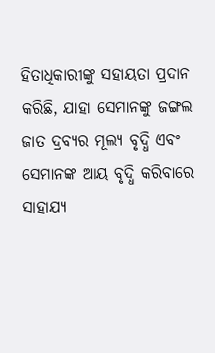ହିତାଧିକାରୀଙ୍କୁ ସହାୟତା ପ୍ରଦାନ କରିଛି, ଯାହା ସେମାନଙ୍କୁ ଜଙ୍ଗଲ ଜାତ ଦ୍ରବ୍ୟର ମୂଲ୍ୟ ବୃଦ୍ଧି ଏବଂ ସେମାନଙ୍କ ଆୟ ବୃଦ୍ଧି କରିବାରେ ସାହାଯ୍ୟ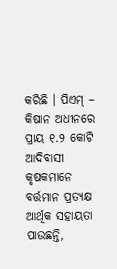କରିଛି । ପିଏମ୍ – କିଷାନ ଅଧୀନରେ ପ୍ରାୟ ୧.୨ କୋଟି ଆଦିବାସୀ କୃଷକମାନେ ବର୍ତ୍ତମାନ ପ୍ରତ୍ୟକ୍ଷ ଆର୍ଥିକ ସହାୟତା ପାଉଛନ୍ତି,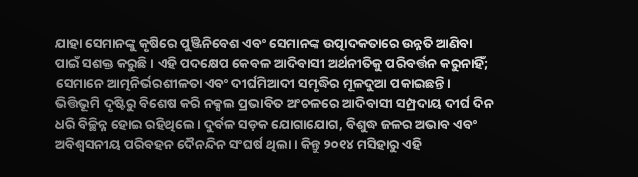ଯାହା ସେମାନଙ୍କୁ କୃଷିରେ ପୁଞ୍ଜିନିବେଶ ଏବଂ ସେମାନଙ୍କ ଉତ୍ପାଦକତାରେ ଉନ୍ନତି ଆଣିବା ପାଇଁ ସଶକ୍ତ କରୁଛି । ଏହି ପଦକ୍ଷେପ କେବଳ ଆଦିବାସୀ ଅର୍ଥନୀତିକୁ ପରିବର୍ତ୍ତନ କରୁନାହିଁ; ସେମାନେ ଆତ୍ମନିର୍ଭରଶୀଳତା ଏବଂ ଦୀର୍ଘମିଆଦୀ ସମୃଦ୍ଧିର ମୂଳଦୁଆ ପକାଇଛନ୍ତି। ଭିତ୍ତିଭୂମି ଦୃଷ୍ଟିରୁ ବିଶେଷ କରି ନକ୍ସଲ ପ୍ରଭାବିତ ଅଂଚଳରେ ଆଦିବାସୀ ସମ୍ପ୍ରଦାୟ ଦୀର୍ଘ ଦିନ ଧରି ବିଚ୍ଛିନ୍ନ ହୋଇ ରହିଥିଲେ। ଦୁର୍ବଳ ସଡ଼କ ଯୋଗାଯୋଗ, ବିଶୁଦ୍ଧ ଜଳର ଅଭାବ ଏବଂ ଅବିଶ୍ୱସନୀୟ ପରିବହନ ଦୈନନ୍ଦିନ ସଂଘର୍ଷ ଥିଲା । କିନ୍ତୁ ୨୦୧୪ ମସିହାରୁ ଏହି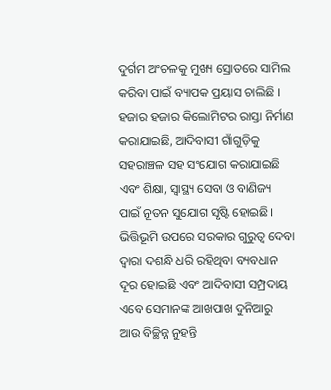ଦୁର୍ଗମ ଅଂଚଳକୁ ମୁଖ୍ୟ ସ୍ରୋତରେ ସାମିଲ କରିବା ପାଇଁ ବ୍ୟାପକ ପ୍ରୟାସ ଚାଲିଛି । ହଜାର ହଜାର କିଲୋମିଟର ରାସ୍ତା ନିର୍ମାଣ କରାଯାଇଛି, ଆଦିବାସୀ ଗାଁଗୁଡ଼ିକୁ ସହରାଞ୍ଚଳ ସହ ସଂଯୋଗ କରାଯାଇଛି ଏବଂ ଶିକ୍ଷା, ସ୍ୱାସ୍ଥ୍ୟ ସେବା ଓ ବାଣିଜ୍ୟ ପାଇଁ ନୂତନ ସୁଯୋଗ ସୃଷ୍ଟି ହୋଇଛି। ଭିତ୍ତିଭୂମି ଉପରେ ସରକାର ଗୁରୁତ୍ୱ ଦେବା ଦ୍ୱାରା ଦଶନ୍ଧି ଧରି ରହିଥିବା ବ୍ୟବଧାନ ଦୂର ହୋଇଛି ଏବଂ ଆଦିବାସୀ ସମ୍ପ୍ରଦାୟ ଏବେ ସେମାନଙ୍କ ଆଖପାଖ ଦୁନିଆରୁ ଆଉ ବିଚ୍ଛିନ୍ନ ନୁହନ୍ତି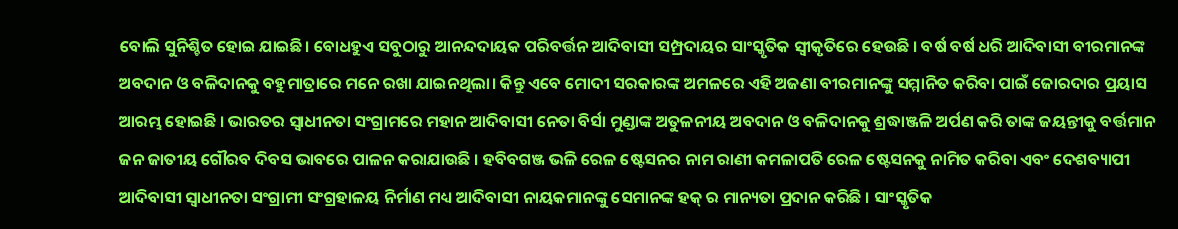ବୋଲି ସୁନିଶ୍ଚିତ ହୋଇ ଯାଇଛି। ବୋଧହୁଏ ସବୁଠାରୁ ଆନନ୍ଦଦାୟକ ପରିବର୍ତ୍ତନ ଆଦିବାସୀ ସମ୍ପ୍ରଦାୟର ସାଂସ୍କୃତିକ ସ୍ୱୀକୃତିରେ ହେଉଛି । ବର୍ଷ ବର୍ଷ ଧରି ଆଦିବାସୀ ବୀରମାନଙ୍କ ଅବଦାନ ଓ ବଳିଦାନକୁ ବହୁମାତ୍ରାରେ ମନେ ରଖା ଯାଇନଥିଲା। କିନ୍ତୁ ଏବେ ମୋଦୀ ସରକାରଙ୍କ ଅମଳରେ ଏହି ଅଜଣା ବୀରମାନଙ୍କୁ ସମ୍ମାନିତ କରିବା ପାଇଁ ଜୋରଦାର ପ୍ରୟାସ ଆରମ୍ଭ ହୋଇଛି । ଭାରତର ସ୍ୱାଧୀନତା ସଂଗ୍ରାମରେ ମହାନ ଆଦିବାସୀ ନେତା ବିର୍ସା ମୁଣ୍ଡାଙ୍କ ଅତୁଳନୀୟ ଅବଦାନ ଓ ବଳିଦାନକୁ ଶ୍ରଦ୍ଧାଞ୍ଜଳି ଅର୍ପଣ କରି ତାଙ୍କ ଜୟନ୍ତୀକୁ ବର୍ତ୍ତମାନ ଜନ ଜାତୀୟ ଗୌରବ ଦିବସ ଭାବରେ ପାଳନ କରାଯାଉଛି । ହବିବଗଞ୍ଜ ଭଳି ରେଳ ଷ୍ଟେସନର ନାମ ରାଣୀ କମଳାପତି ରେଳ ଷ୍ଟେସନକୁ ନାମିତ କରିବା ଏବଂ ଦେଶବ୍ୟାପୀ ଆଦିବାସୀ ସ୍ୱାଧୀନତା ସଂଗ୍ରାମୀ ସଂଗ୍ରହାଳୟ ନିର୍ମାଣ ମଧ୍ୟ ଆଦିବାସୀ ନାୟକମାନଙ୍କୁ ସେମାନଙ୍କ ହକ୍ ର ମାନ୍ୟତା ପ୍ରଦାନ କରିଛି । ସାଂସ୍କୃତିକ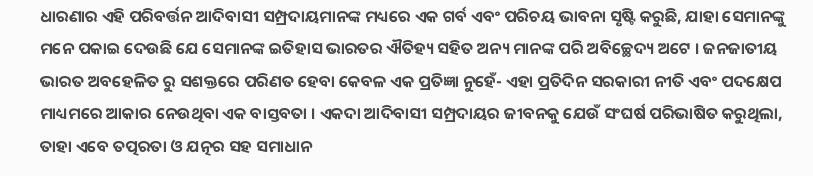ଧାରଣାର ଏହି ପରିବର୍ତ୍ତନ ଆଦିବାସୀ ସମ୍ପ୍ରଦାୟମାନଙ୍କ ମଧ୍ୟରେ ଏକ ଗର୍ବ ଏବଂ ପରିଚୟ ଭାବନା ସୃଷ୍ଟି କରୁଛି, ଯାହା ସେମାନଙ୍କୁ ମନେ ପକାଇ ଦେଉଛି ଯେ ସେମାନଙ୍କ ଇତିହାସ ଭାରତର ଐତିହ୍ୟ ସହିତ ଅନ୍ୟ ମାନଙ୍କ ପରି ଅବିଚ୍ଛେଦ୍ୟ ଅଟେ । ଜନଜାତୀୟ ଭାରତ ଅବହେଳିତ ରୁ ସଶକ୍ତରେ ପରିଣତ ହେବା କେବଳ ଏକ ପ୍ରତିଜ୍ଞା ନୁହେଁ- ଏହା ପ୍ରତିଦିନ ସରକାରୀ ନୀତି ଏବଂ ପଦକ୍ଷେପ ମାଧ୍ୟମରେ ଆକାର ନେଉଥିବା ଏକ ବାସ୍ତବତା । ଏକଦା ଆଦିବାସୀ ସମ୍ପ୍ରଦାୟର ଜୀବନକୁ ଯେଉଁ ସଂଘର୍ଷ ପରିଭାଷିତ କରୁଥିଲା, ତାହା ଏବେ ତତ୍ପରତା ଓ ଯତ୍ନର ସହ ସମାଧାନ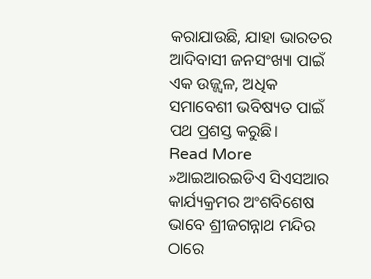କରାଯାଉଛି, ଯାହା ଭାରତର ଆଦିବାସୀ ଜନସଂଖ୍ୟା ପାଇଁ ଏକ ଉଜ୍ଜ୍ୱଳ, ଅଧିକ ସମାବେଶୀ ଭବିଷ୍ୟତ ପାଇଁ ପଥ ପ୍ରଶସ୍ତ କରୁଛି।
Read More »ଆଇଆରଇଡିଏ ସିଏସଆର କାର୍ଯ୍ୟକ୍ରମର ଅଂଶବିଶେଷ ଭାବେ ଶ୍ରୀଜଗନ୍ନାଥ ମନ୍ଦିର ଠାରେ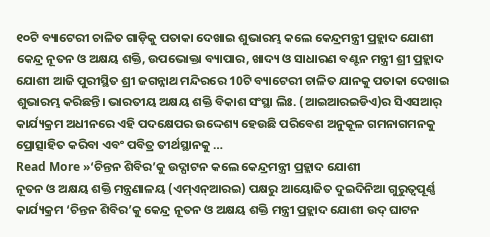୧୦ଟି ବ୍ୟାଟେରୀ ଚାଳିତ ଗାଡ଼ିକୁ ପତାକା ଦେଖାଇ ଶୁଭାରମ୍ଭ କଲେ କେନ୍ଦ୍ରମନ୍ତ୍ରୀ ପ୍ରହ୍ଲାଦ ଯୋଶୀ
କେନ୍ଦ୍ର ନୂତନ ଓ ଅକ୍ଷୟ ଶକ୍ତି, ଉପଭୋକ୍ତା ବ୍ୟାପାର, ଖାଦ୍ୟ ଓ ସାଧାରଣ ବଣ୍ଟନ ମନ୍ତ୍ରୀ ଶ୍ରୀ ପ୍ରହ୍ଲାଦ ଯୋଶୀ ଆଜି ପୁରୀସ୍ଥିତ ଶ୍ରୀ ଜଗନ୍ନାଥ ମନ୍ଦିରରେ 10ଟି ବ୍ୟାଟେରୀ ଚାଳିତ ଯାନକୁ ପତାକା ଦେଖାଇ ଶୁଭାରମ୍ଭ କରିଛନ୍ତି। ଭାରତୀୟ ଅକ୍ଷୟ ଶକ୍ତି ବିକାଶ ସଂସ୍ଥା ଲିଃ. (ଆଇଆରଇଡିଏ)ର ସିଏସଆର୍ କାର୍ଯ୍ୟକ୍ରମ ଅଧୀନରେ ଏହି ପଦକ୍ଷେପର ଉଦ୍ଦେଶ୍ୟ ହେଉଛି ପରିବେଶ ଅନୁକୂଳ ଗମନାଗମନକୁ ପ୍ରୋତ୍ସାହିତ କରିବା ଏବଂ ପବିତ୍ର ତୀର୍ଥସ୍ଥାନକୁ …
Read More »‘ଚିନ୍ତନ ଶିବିର’କୁ ଉଦ୍ଘାଟନ କଲେ କେନ୍ଦ୍ରମନ୍ତ୍ରୀ ପ୍ରହ୍ଲାଦ ଯୋଶୀ
ନୂତନ ଓ ଅକ୍ଷୟ ଶକ୍ତି ମନ୍ତ୍ରଣାଳୟ (ଏମ୍ଏନ୍ଆରଇ) ପକ୍ଷରୁ ଆୟୋଜିତ ଦୁଇଦିନିଆ ଗୁରୁତ୍ବପୂର୍ଣ୍ଣ କାର୍ଯ୍ୟକ୍ରମ ‘ଚିନ୍ତନ ଶିବିର’କୁ କେନ୍ଦ୍ର ନୂତନ ଓ ଅକ୍ଷୟ ଶକ୍ତି ମନ୍ତ୍ରୀ ପ୍ରହ୍ଲାଦ ଯୋଶୀ ଉଦ୍ ଘାଟନ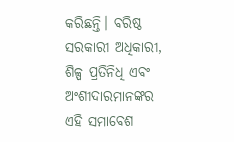କରିଛନ୍ତି। ବରିଷ୍ଠ ସରକାରୀ ଅଧିକାରୀ, ଶିଳ୍ପ ପ୍ରତିନିଧି ଏବଂ ଅଂଶୀଦାରମାନଙ୍କର ଏହି ସମାବେଶ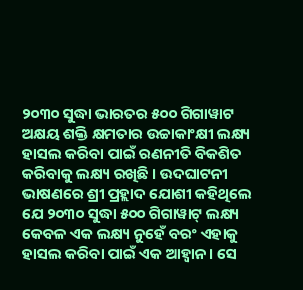୨୦୩୦ ସୁଦ୍ଧା ଭାରତର ୫୦୦ ଗିଗାୱାଟ ଅକ୍ଷୟ ଶକ୍ତି କ୍ଷମତାର ଉଚ୍ଚାକାଂକ୍ଷୀ ଲକ୍ଷ୍ୟ ହାସଲ କରିବା ପାଇଁ ରଣନୀତି ବିକଶିତ କରିବାକୁ ଲକ୍ଷ୍ୟ ରଖିଛି । ଉଦଘାଟନୀ ଭାଷଣରେ ଶ୍ରୀ ପ୍ରହ୍ଲାଦ ଯୋଶୀ କହିଥିଲେ ଯେ ୨୦୩୦ ସୁଦ୍ଧା ୫୦୦ ଗିଗାୱାଟ୍ ଲକ୍ଷ୍ୟ କେବଳ ଏକ ଲକ୍ଷ୍ୟ ନୁହେଁ ବରଂ ଏହାକୁ ହାସଲ କରିବା ପାଇଁ ଏକ ଆହ୍ୱାନ। ସେ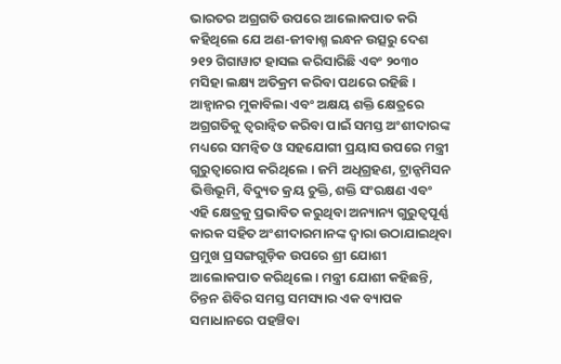ଭାରତର ଅଗ୍ରଗତି ଉପରେ ଆଲୋକପାତ କରି କହିଥିଲେ ଯେ ଅଣ-ଜୀବାଶ୍ମ ଇନ୍ଧନ ଉତ୍ସରୁ ଦେଶ ୨୧୨ ଗିଗାୱାଟ ହାସଲ କରିସାରିଛି ଏବଂ ୨୦୩୦ ମସିହା ଲକ୍ଷ୍ୟ ଅତିକ୍ରମ କରିବା ପଥରେ ରହିଛି। ଆହ୍ୱାନର ମୁକାବିଲା ଏବଂ ଅକ୍ଷୟ ଶକ୍ତି କ୍ଷେତ୍ରରେ ଅଗ୍ରଗତିକୁ ତ୍ୱରାନ୍ୱିତ କରିବା ପାଇଁ ସମସ୍ତ ଅଂଶୀଦାରଙ୍କ ମଧ୍ୟରେ ସମନ୍ୱିତ ଓ ସହଯୋଗୀ ପ୍ରୟାସ ଉପରେ ମନ୍ତ୍ରୀ ଗୁରୁତ୍ୱାରୋପ କରିଥିଲେ । ଜମି ଅଧିଗ୍ରହଣ, ଟ୍ରାନ୍ସମିସନ ଭିତ୍ତିଭୂମି, ବିଦ୍ୟୁତ କ୍ରୟ ଚୁକ୍ତି, ଶକ୍ତି ସଂରକ୍ଷଣ ଏବଂ ଏହି କ୍ଷେତ୍ରକୁ ପ୍ରଭାବିତ କରୁଥିବା ଅନ୍ୟାନ୍ୟ ଗୁରୁତ୍ୱପୂର୍ଣ୍ଣ କାରକ ସହିତ ଅଂଶୀଦାରମାନଙ୍କ ଦ୍ୱାରା ଉଠାଯାଇଥିବା ପ୍ରମୁଖ ପ୍ରସଙ୍ଗଗୁଡ଼ିକ ଉପରେ ଶ୍ରୀ ଯୋଶୀ ଆଲୋକପାତ କରିଥିଲେ। ମନ୍ତ୍ରୀ ଯୋଶୀ କହିଛନ୍ତି, ଚିନ୍ତନ ଶିବିର ସମସ୍ତ ସମସ୍ୟାର ଏକ ବ୍ୟାପକ ସମାଧାନରେ ପହଞ୍ଚିବା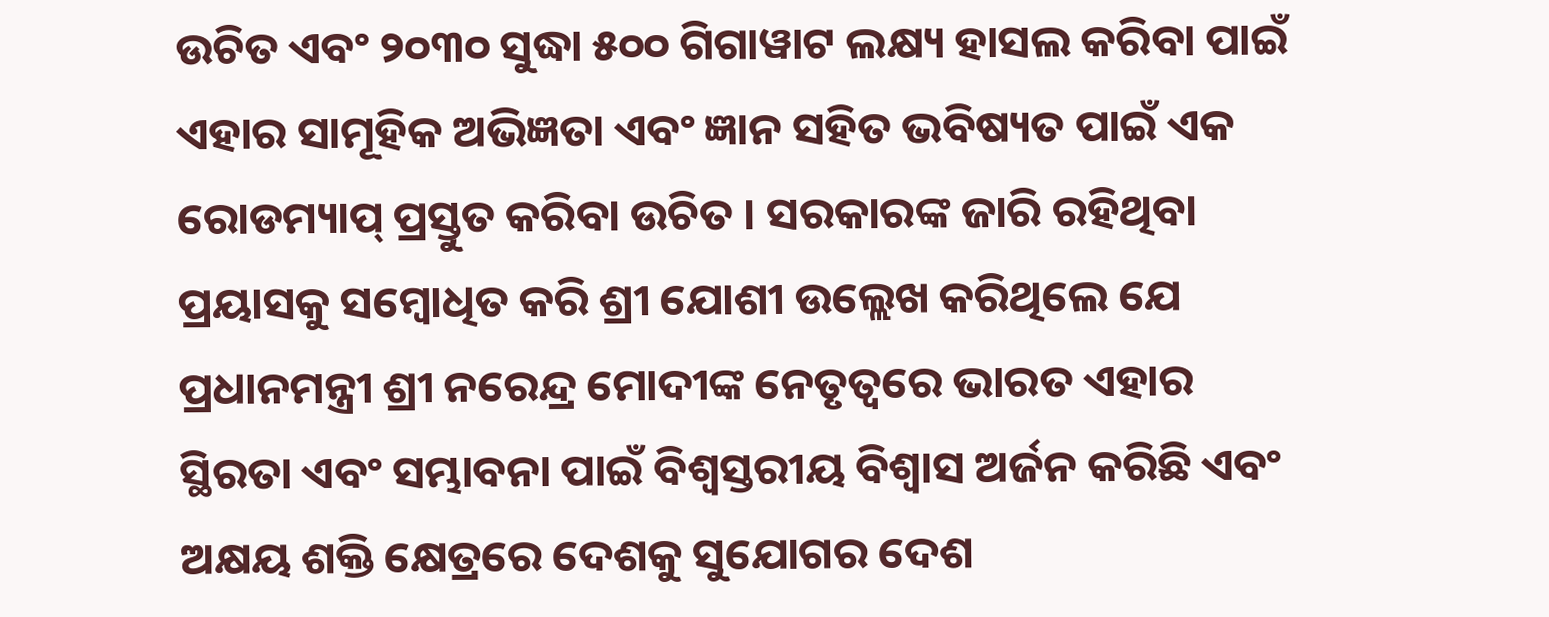ଉଚିତ ଏବଂ ୨୦୩୦ ସୁଦ୍ଧା ୫୦୦ ଗିଗାୱାଟ ଲକ୍ଷ୍ୟ ହାସଲ କରିବା ପାଇଁ ଏହାର ସାମୂହିକ ଅଭିଜ୍ଞତା ଏବଂ ଜ୍ଞାନ ସହିତ ଭବିଷ୍ୟତ ପାଇଁ ଏକ ରୋଡମ୍ୟାପ୍ ପ୍ରସ୍ତୁତ କରିବା ଉଚିତ । ସରକାରଙ୍କ ଜାରି ରହିଥିବା ପ୍ରୟାସକୁ ସମ୍ବୋଧିତ କରି ଶ୍ରୀ ଯୋଶୀ ଉଲ୍ଲେଖ କରିଥିଲେ ଯେ ପ୍ରଧାନମନ୍ତ୍ରୀ ଶ୍ରୀ ନରେନ୍ଦ୍ର ମୋଦୀଙ୍କ ନେତୃତ୍ୱରେ ଭାରତ ଏହାର ସ୍ଥିରତା ଏବଂ ସମ୍ଭାବନା ପାଇଁ ବିଶ୍ୱସ୍ତରୀୟ ବିଶ୍ୱାସ ଅର୍ଜନ କରିଛି ଏବଂ ଅକ୍ଷୟ ଶକ୍ତି କ୍ଷେତ୍ରରେ ଦେଶକୁ ସୁଯୋଗର ଦେଶ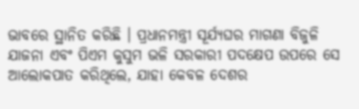ଭାବରେ ସ୍ଥାନିତ କରିଛି । ପ୍ରଧାନମନ୍ତ୍ରୀ ସୂର୍ଯ୍ୟଘର ମାଗଣା ବିଜୁଳି ଯାଜନା ଏବଂ ପିଏମ କୁସୁମ ଭଳି ସରକାରୀ ପଦକ୍ଷେପ ଉପରେ ସେ ଆଲୋକପାତ କରିଥିଲେ, ଯାହା କେବଳ ଦେଶର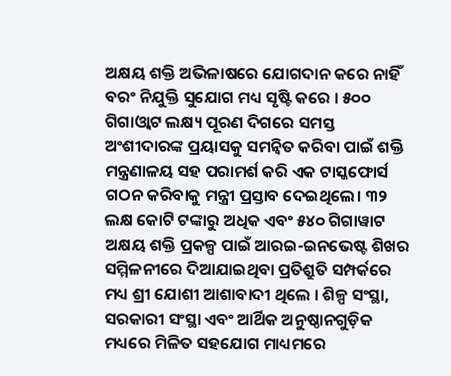ଅକ୍ଷୟ ଶକ୍ତି ଅଭିଳାଷରେ ଯୋଗଦାନ କରେ ନାହିଁ ବରଂ ନିଯୁକ୍ତି ସୁଯୋଗ ମଧ୍ୟ ସୃଷ୍ଟି କରେ । ୫୦୦ ଗିଗାଓ୍ଵାଟ ଲକ୍ଷ୍ୟ ପୂରଣ ଦିଗରେ ସମସ୍ତ ଅଂଶୀଦାରଙ୍କ ପ୍ରୟାସକୁ ସମନ୍ୱିତ କରିବା ପାଇଁ ଶକ୍ତି ମନ୍ତ୍ରଣାଳୟ ସହ ପରାମର୍ଶ କରି ଏକ ଟାସ୍କଫୋର୍ସ ଗଠନ କରିବାକୁ ମନ୍ତ୍ରୀ ପ୍ରସ୍ତାବ ଦେଇଥିଲେ। ୩୨ ଲକ୍ଷ କୋଟି ଟଙ୍କାରୁ ଅଧିକ ଏବଂ ୫୪୦ ଗିଗାୱାଟ ଅକ୍ଷୟ ଶକ୍ତି ପ୍ରକଳ୍ପ ପାଇଁ ଆରଇ-ଇନଭେଷ୍ଟ ଶିଖର ସମ୍ମିଳନୀରେ ଦିଆଯାଇଥିବା ପ୍ରତିଶ୍ରୁତି ସମ୍ପର୍କରେ ମଧ୍ୟ ଶ୍ରୀ ଯୋଶୀ ଆଶାବାଦୀ ଥିଲେ । ଶିଳ୍ପ ସଂସ୍ଥା, ସରକାରୀ ସଂସ୍ଥା ଏବଂ ଆର୍ଥିକ ଅନୁଷ୍ଠାନଗୁଡ଼ିକ ମଧ୍ୟରେ ମିଳିତ ସହଯୋଗ ମାଧ୍ୟମରେ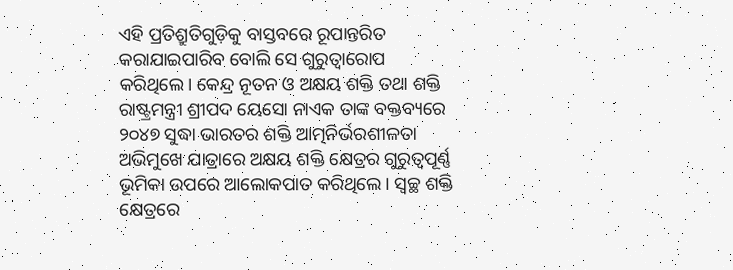ଏହି ପ୍ରତିଶ୍ରୁତିଗୁଡ଼ିକୁ ବାସ୍ତବରେ ରୂପାନ୍ତରିତ କରାଯାଇପାରିବ ବୋଲି ସେ ଗୁରୁତ୍ୱାରୋପ କରିଥିଲେ। କେନ୍ଦ୍ର ନୂତନ ଓ ଅକ୍ଷୟ ଶକ୍ତି ତଥା ଶକ୍ତି ରାଷ୍ଟ୍ରମନ୍ତ୍ରୀ ଶ୍ରୀପଦ ୟେସୋ ନାଏକ ତାଙ୍କ ବକ୍ତବ୍ୟରେ ୨୦୪୭ ସୁଦ୍ଧା ଭାରତର ଶକ୍ତି ଆତ୍ମନିର୍ଭରଶୀଳତା ଅଭିମୁଖେ ଯାତ୍ରାରେ ଅକ୍ଷୟ ଶକ୍ତି କ୍ଷେତ୍ରର ଗୁରୁତ୍ୱପୂର୍ଣ୍ଣ ଭୂମିକା ଉପରେ ଆଲୋକପାତ କରିଥିଲେ । ସ୍ୱଚ୍ଛ ଶକ୍ତି କ୍ଷେତ୍ରରେ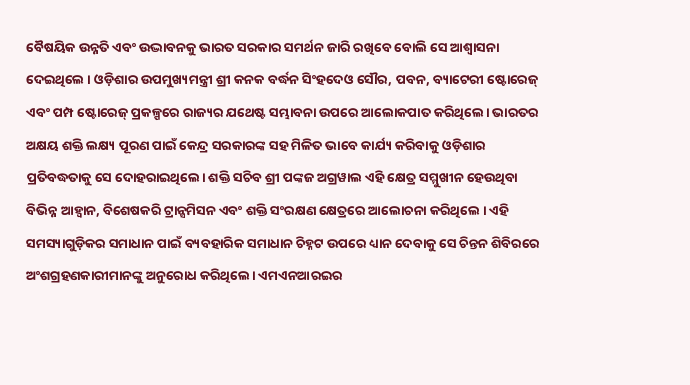ବୈଷୟିକ ଉନ୍ନତି ଏବଂ ଉଦ୍ଭାବନକୁ ଭାରତ ସରକାର ସମର୍ଥନ ଜାରି ରଖିବେ ବୋଲି ସେ ଆଶ୍ୱାସନା ଦେଇଥିଲେ । ଓଡ଼ିଶାର ଉପମୁଖ୍ୟମନ୍ତ୍ରୀ ଶ୍ରୀ କନକ ବର୍ଦ୍ଧନ ସିଂହଦେଓ ସୌର, ପବନ, ବ୍ୟାଟେରୀ ଷ୍ଟୋରେଜ୍ ଏବଂ ପମ୍ପ ଷ୍ଟୋରେଜ୍ ପ୍ରକଳ୍ପରେ ରାଜ୍ୟର ଯଥେଷ୍ଟ ସମ୍ଭାବନା ଉପରେ ଆଲୋକପାତ କରିଥିଲେ। ଭାରତର ଅକ୍ଷୟ ଶକ୍ତି ଲକ୍ଷ୍ୟ ପୂରଣ ପାଇଁ କେନ୍ଦ୍ର ସରକାରଙ୍କ ସହ ମିଳିତ ଭାବେ କାର୍ଯ୍ୟ କରିବାକୁ ଓଡ଼ିଶାର ପ୍ରତିବଦ୍ଧତାକୁ ସେ ଦୋହରାଇଥିଲେ। ଶକ୍ତି ସଚିବ ଶ୍ରୀ ପଙ୍କଜ ଅଗ୍ରୱାଲ ଏହି କ୍ଷେତ୍ର ସମ୍ମୁଖୀନ ହେଉଥିବା ବିଭିନ୍ନ ଆହ୍ଵାନ, ବିଶେଷକରି ଟ୍ରାନ୍ସମିସନ ଏବଂ ଶକ୍ତି ସଂରକ୍ଷଣ କ୍ଷେତ୍ରରେ ଆଲୋଚନା କରିଥିଲେ । ଏହି ସମସ୍ୟାଗୁଡ଼ିକର ସମାଧାନ ପାଇଁ ବ୍ୟବହାରିକ ସମାଧାନ ଚିହ୍ନଟ ଉପରେ ଧ୍ୟାନ ଦେବାକୁ ସେ ଚିନ୍ତନ ଶିବିରରେ ଅଂଶଗ୍ରହଣକାରୀମାନଙ୍କୁ ଅନୁରୋଧ କରିଥିଲେ। ଏମଏନଆରଇର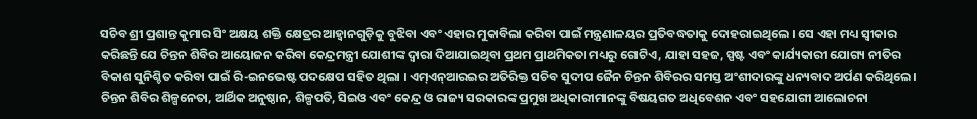ସଚିବ ଶ୍ରୀ ପ୍ରଶାନ୍ତ କୁମାର ସିଂ ଅକ୍ଷୟ ଶକ୍ତି କ୍ଷେତ୍ରର ଆହ୍ୱାନଗୁଡ଼ିକୁ ବୁଝିବା ଏବଂ ଏହାର ମୁକାବିଲା କରିବା ପାଇଁ ମନ୍ତ୍ରଣାଳୟର ପ୍ରତିବଦ୍ଧତାକୁ ଦୋହରାଇଥିଲେ । ସେ ଏହା ମଧ୍ୟ ସ୍ୱୀକାର କରିଛନ୍ତି ଯେ ଚିନ୍ତନ ଶିବିର ଆୟୋଜନ କରିବା କେନ୍ଦ୍ରମନ୍ତ୍ରୀ ଯୋଶୀଙ୍କ ଦ୍ୱାରା ଦିଆଯାଇଥିବା ପ୍ରଥମ ପ୍ରାଥମିକତା ମଧ୍ୟରୁ ଗୋଟିଏ, ଯାହା ସହଜ, ସ୍ପଷ୍ଟ ଏବଂ କାର୍ଯ୍ୟକାରୀ ଯୋଗ୍ୟ ନୀତିର ବିକାଶ ସୁନିଶ୍ଚିତ କରିବା ପାଇଁ ରି-ଇନଭେଷ୍ଟ ପଦକ୍ଷେପ ସହିତ ଥିଲା । ଏମ୍ଏନ୍ଆରଇର ଅତିରିକ୍ତ ସଚିବ ସୁଦୀପ ଜୈନ ଚିନ୍ତନ ଶିବିରର ସମସ୍ତ ଅଂଶୀଦାରଙ୍କୁ ଧନ୍ୟବାଦ ଅର୍ପଣ କରିଥିଲେ। ଚିନ୍ତନ ଶିବିର ଶିଳ୍ପନେତା, ଆର୍ଥିକ ଅନୁଷ୍ଠାନ, ଶିଳ୍ପପତି, ସିଇଓ ଏବଂ କେନ୍ଦ୍ର ଓ ରାଜ୍ୟ ସରକାରଙ୍କ ପ୍ରମୁଖ ଅଧିକାରୀମାନଙ୍କୁ ବିଷୟଗତ ଅଧିବେଶନ ଏବଂ ସହଯୋଗୀ ଆଲୋଚନା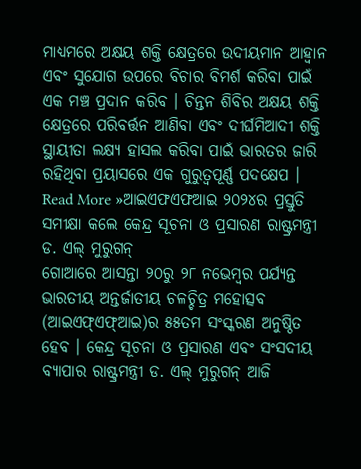ମାଧ୍ୟମରେ ଅକ୍ଷୟ ଶକ୍ତି କ୍ଷେତ୍ରରେ ଉଦୀୟମାନ ଆହ୍ୱାନ ଏବଂ ସୁଯୋଗ ଉପରେ ବିଚାର ବିମର୍ଶ କରିବା ପାଇଁ ଏକ ମଞ୍ଚ ପ୍ରଦାନ କରିବ । ଚିନ୍ତନ ଶିବିର ଅକ୍ଷୟ ଶକ୍ତି କ୍ଷେତ୍ରରେ ପରିବର୍ତ୍ତନ ଆଣିବା ଏବଂ ଦୀର୍ଘମିଆଦୀ ଶକ୍ତି ସ୍ଥାୟୀତା ଲକ୍ଷ୍ୟ ହାସଲ କରିବା ପାଇଁ ଭାରତର ଜାରି ରହିଥିବା ପ୍ରୟାସରେ ଏକ ଗୁରୁତ୍ୱପୂର୍ଣ୍ଣ ପଦକ୍ଷେପ ।
Read More »ଆଇଏଫଏଫଆଇ ୨୦୨୪ର ପ୍ରସ୍ତୁତି ସମୀକ୍ଷା କଲେ କେନ୍ଦ୍ର ସୂଚନା ଓ ପ୍ରସାରଣ ରାଷ୍ଟ୍ରମନ୍ତ୍ରୀ ଡ. ଏଲ୍ ମୁରୁଗନ୍
ଗୋଆରେ ଆସନ୍ତା ୨୦ରୁ ୨୮ ନଭେମ୍ବର ପର୍ଯ୍ୟନ୍ତ ଭାରତୀୟ ଅନ୍ତର୍ଜାତୀୟ ଚଳଚ୍ଚିତ୍ର ମହୋତ୍ସବ (ଆଇଏଫ୍ଏଫ୍ଆଇ)ର ୫୫ତମ ସଂସ୍କରଣ ଅନୁଷ୍ଠିତ ହେବ । କେନ୍ଦ୍ର ସୂଚନା ଓ ପ୍ରସାରଣ ଏବଂ ସଂସଦୀୟ ବ୍ୟାପାର ରାଷ୍ଟ୍ରମନ୍ତ୍ରୀ ଡ. ଏଲ୍ ମୁରୁଗନ୍ ଆଜି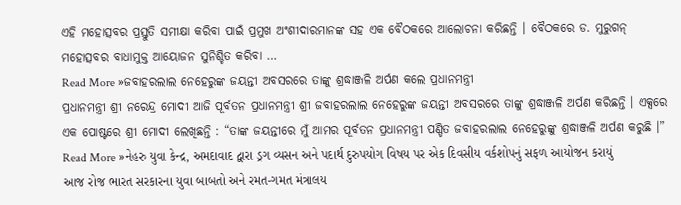ଏହି ମହୋତ୍ସବର ପ୍ରସ୍ତୁତି ସମୀକ୍ଷା କରିବା ପାଇଁ ପ୍ରମୁଖ ଅଂଶୀଦାରମାନଙ୍କ ସହ ଏକ ବୈଠକରେ ଆଲୋଚନା କରିଛନ୍ତି । ବୈଠକରେ ଡ. ମୁରୁଗନ୍ ମହୋତ୍ସବର ବାଧାମୁକ୍ତ ଆୟୋଜନ ସୁନିଶ୍ଚିତ କରିବା …
Read More »ଜବାହରଲାଲ ନେହେରୁଙ୍କ ଜୟନ୍ତୀ ଅବସରରେ ତାଙ୍କୁ ଶ୍ରଦ୍ଧାଞ୍ଜଳି ଅର୍ପଣ କଲେ ପ୍ରଧାନମନ୍ତ୍ରୀ
ପ୍ରଧାନମନ୍ତ୍ରୀ ଶ୍ରୀ ନରେନ୍ଦ୍ର ମୋଦୀ ଆଜି ପୂର୍ବତନ ପ୍ରଧାନମନ୍ତ୍ରୀ ଶ୍ରୀ ଜବାହରଲାଲ ନେହେରୁଙ୍କ ଜୟନ୍ତୀ ଅବସରରେ ତାଙ୍କୁ ଶ୍ରଦ୍ଧାଞ୍ଜଳି ଅର୍ପଣ କରିଛନ୍ତି । ଏକ୍ସରେ ଏକ ପୋଷ୍ଟରେ ଶ୍ରୀ ମୋଦୀ ଲେଖିଛନ୍ତି : “ତାଙ୍କ ଜୟନ୍ତୀରେ ମୁଁ ଆମର ପୂର୍ବତନ ପ୍ରଧାନମନ୍ତ୍ରୀ ପଣ୍ଡିତ ଜବାହରଲାଲ ନେହେରୁଙ୍କୁ ଶ୍ରଦ୍ଧାଞ୍ଜଳି ଅର୍ପଣ କରୁଛି ।”
Read More »નેહરુ યુવા કેન્દ્ર, અમદાવાદ દ્વારા ડ્રગ વ્યસન અને પદાર્થ દુરુપયોગ વિષય પર એક દિવસીય વર્કશોપનું સફળ આયોજન કરાયું
આજ રોજ ભારત સરકારના યુવા બાબતો અને રમત-ગમત મંત્રાલય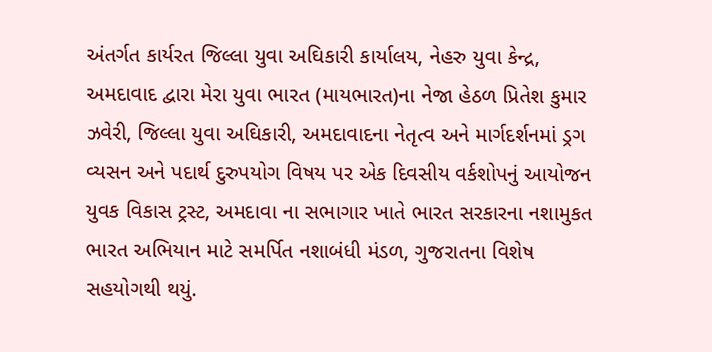અંતર્ગત કાર્યરત જિલ્લા યુવા અઘિકારી કાર્યાલય, નેહરુ યુવા કેન્દ્ર, અમદાવાદ દ્વારા મેરા યુવા ભારત (માયભારત)ના નેજા હેઠળ પ્રિતેશ કુમાર ઝવેરી, જિલ્લા યુવા અઘિકારી, અમદાવાદના નેતૃત્વ અને માર્ગદર્શનમાં ડ્રગ વ્યસન અને પદાર્થ દુરુપયોગ વિષય પર એક દિવસીય વર્કશોપનું આયોજન યુવક વિકાસ ટ્રસ્ટ, અમદાવા ના સભાગાર ખાતે ભારત સરકારના નશામુકત ભારત અભિયાન માટે સમર્પિત નશાબંધી મંડળ, ગુજરાતના વિશેષ સહયોગથી થયું.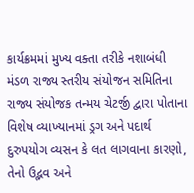કાર્યક્રમમાં મુખ્ય વક્તા તરીકે નશાબંધી મંડળ રાજ્ય સ્તરીય સંયોજન સમિતિના રાજ્ય સંયોજક તન્મય ચેટર્જી દ્વારા પોતાના વિશેષ વ્યાખ્યાનમાં ડ્રગ અને પદાર્થ દુરુપયોગ વ્યસન કે લત લાગવાના કારણો, તેનો ઉદ્ભવ અને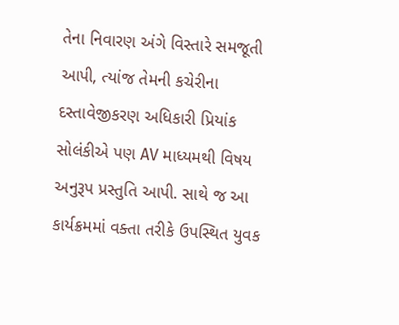તેના નિવારણ અંગે વિસ્તારે સમજૂતી આપી, ત્યાંજ તેમની કચેરીના દસ્તાવેજીકરણ અધિકારી પ્રિયાંક સોલંકીએ પણ AV માધ્યમથી વિષય અનુરૂપ પ્રસ્તુતિ આપી. સાથે જ આ કાર્યક્રમમાં વક્તા તરીકે ઉપસ્થિત યુવક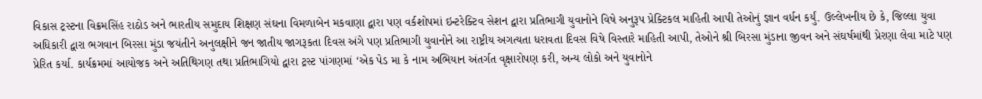વિકાસ ટ્રસ્ટના વિક્રમસિંહ રાઠોડ અને ભારતીય સમુદાય શિક્ષણ સંઘના વિમળાબેન મકવાણા દ્વારા પણ વર્કશોપમાં ઇન્ટરેક્ટિવ સેશન દ્વારા પ્રતિભાગી યુવાનોને વિષે અનુરૂપ પ્રેક્ટિકલ માહિતી આપી તેઓનું જ્ઞાન વર્ધન કર્યું. ઉલ્લેખનીય છે કે, જિલ્લા યુવા અધિકારી દ્વારા ભગવાન બિરસા મુંડા જયંતીને અનુલક્ષીને જન જાતીય જાગરૂકતા દિવસ અંગે પણ પ્રતિભાગી યુવાનોને આ રાષ્ટ્રીય અગત્યતા ધરાવતા દિવસ વિષે વિસ્તારે માહિતી આપી, તેઓને શ્રી બિરસા મુંડાના જીવન અને સંઘર્ષમાંથી પ્રેરણા લેવા માટે પણ પ્રેરિત કર્યા. કાર્યક્રમમાં આયોજક અને અતિથિગણ તથા પ્રતિભાગિયો દ્વારા ટ્રસ્ટ પાંગણમાં ‘એક પેડ મા કે નામ અભિયાન અંતર્ગત વૃક્ષારોપણ કરી, અન્ય લોકો અને યુવાનોને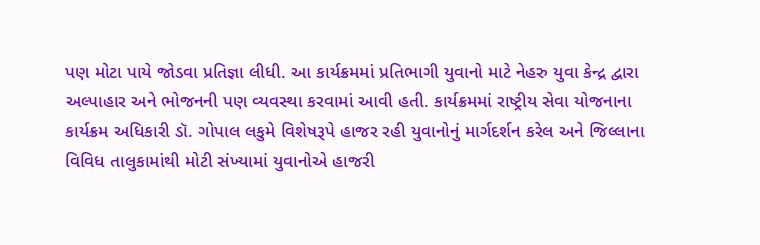પણ મોટા પાયે જોડવા પ્રતિજ્ઞા લીધી. આ કાર્યક્રમમાં પ્રતિભાગી યુવાનો માટે નેહરુ યુવા કેન્દ્ર દ્વારા અલ્પાહાર અને ભોજનની પણ વ્યવસ્થા કરવામાં આવી હતી. કાર્યક્રમમાં રાષ્ટ્રીય સેવા યોજનાના કાર્યક્રમ અધિકારી ડૉ. ગોપાલ લકુમે વિશેષરૂપે હાજર રહી યુવાનોનું માર્ગદર્શન કરેલ અને જિલ્લાના વિવિધ તાલુકામાંથી મોટી સંખ્યામાં યુવાનોએ હાજરી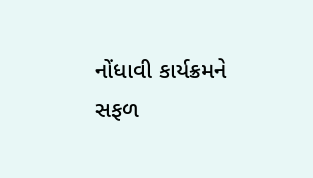નોંધાવી કાર્યક્રમને સફળ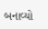બનાવ્યો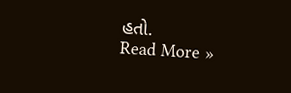હતો.
Read More »